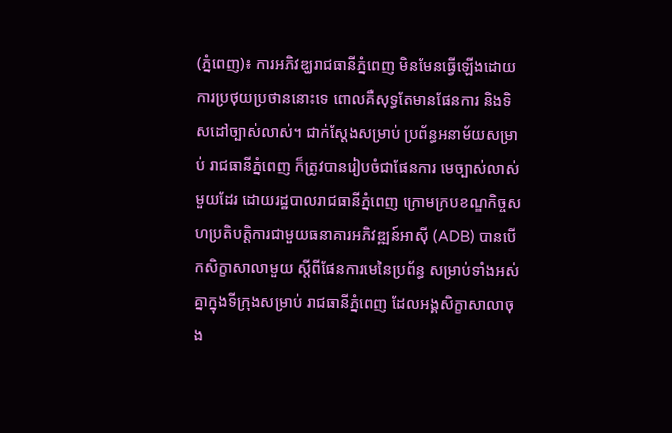(ភ្នំពេញ)៖ ការអភិវឌ្ឃរាជធានីភ្នំពេញ មិនមែនធ្វើឡើងដោយការប្រថុយប្រថាននោះទេ ពោលគឺសុទ្ធតែមានផែនការ និងទិសដៅច្បាស់លាស់។ ជាក់ស្តែងសម្រាប់ ប្រព័ន្ធអនាម័យសម្រាប់ រាជធានីភ្នំពេញ ក៏ត្រូវបានរៀបចំជាផែនការ មេច្បាស់លាស់មួយដែរ ដោយរដ្ឋបាលរាជធានីភ្នំពេញ ក្រោមក្របខណ្ឌកិច្ចសហប្រតិបត្តិការជាមួយធនាគារអភិវឌ្ឍន៍អាស៊ី (ADB) បានបើកសិក្ខាសាលាមួយ ស្ដីពីផែនការមេនៃប្រព័ន្ធ សម្រាប់ទាំងអស់គ្នាក្នុងទីក្រុងសម្រាប់ រាជធានីភ្នំពេញ ដែលអង្គសិក្ខាសាលាចុង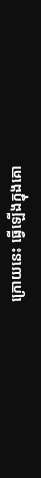ក្រោយនេះ ធ្វើឡើងក្នុងគោ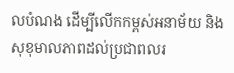លបំណង ដើម្បីលើកកម្ពស់អនាម័យ និងសុខុមាលភាពដល់ប្រជាពលរ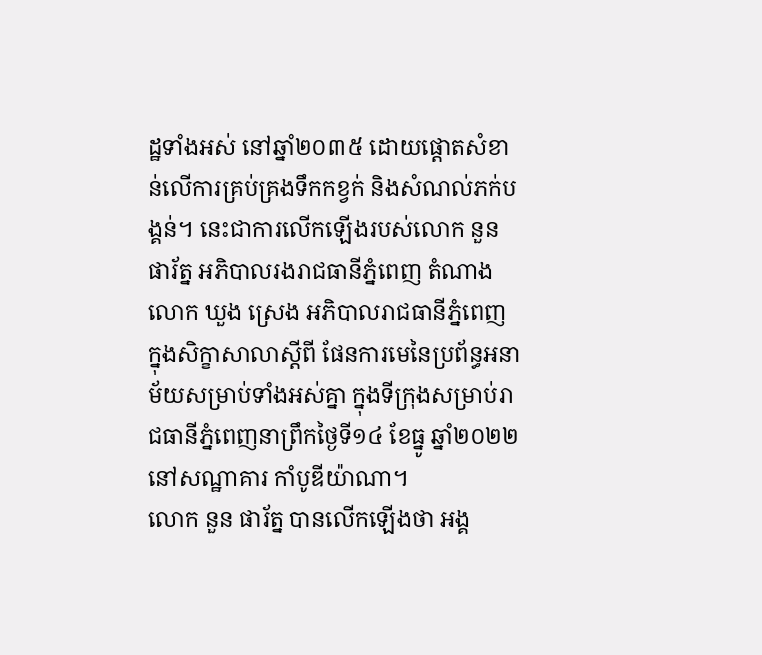ដ្ឋទាំងអស់ នៅឆ្នាំ២០៣៥ ដោយផ្តោតសំខាន់លើការគ្រប់គ្រងទឹកកខ្វក់ និងសំណល់ភក់បង្គន់។ នេះជាការលើកឡើងរបស់លោក នួន ផារ័ត្ន អភិបាលរងរាជធានីភ្នំពេញ តំណាងលោក ឃួង ស្រេង អភិបាលរាជធានីភ្នំពេញ ក្នុងសិក្ខាសាលាស្តីពី ផែនការមេនៃប្រព័ន្ធអនាម័យសម្រាប់ទាំងអស់គ្នា ក្នុងទីក្រុងសម្រាប់រាជធានីភ្នំពេញនាព្រឹកថ្ងៃទី១៤ ខែធ្នូ ឆ្នាំ២០២២ នៅសណ្ឋាគារ កាំបូឌីយ៉ាណា។
លោក នួន ផារ័ត្ន បានលើកឡើងថា អង្គ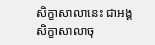សិក្ខាសាលានេះ ជាអង្គសិក្ខាសាលាចុ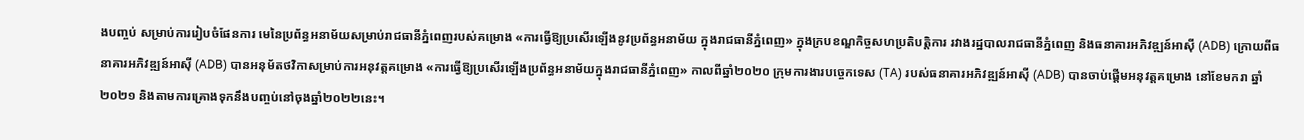ងបញ្ចប់ សម្រាប់ការរៀបចំផែនការ មេនៃប្រព័ន្ធអនាម័យសម្រាប់រាជធានីភ្នំពេញរបស់គម្រោង «ការធ្វើឱ្យប្រសើរឡើងនូវប្រព័ន្ធអនាម័យ ក្នុងរាជធានីភ្នំពេញ» ក្នុងក្របខណ្ឌកិច្ចសហប្រតិបត្តិការ រវាងរដ្ឋបាលរាជធានីភ្នំពេញ និងធនាគារអភិវឌ្ឍន៍អាស៊ី (ADB) ក្រោយពីធនាគារអភិវឌ្ឍន៍អាស៊ី (ADB) បានអនុម័តថវិកាសម្រាប់ការអនុវត្តគម្រោង «ការធ្វើឱ្យប្រសើរឡើងប្រព័ន្ធអនាម័យក្នុងរាជធានីភ្នំពេញ» កាលពីឆ្នាំ២០២០ ក្រុមការងារបច្ចេកទេស (TA) របស់ធនាគារអភិវឌ្ឍន៍អាស៊ី (ADB) បានចាប់ផ្តើមអនុវត្តគម្រោង នៅខែមករា ឆ្នាំ២០២១ និងតាមការគ្រោងទុកនឹងបញ្ចប់នៅចុងឆ្នាំ២០២២នេះ។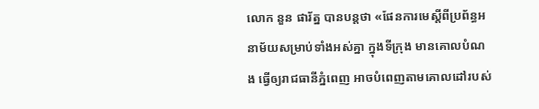លោក នួន ផារ័ត្ន បានបន្តថា «ផែនការមេស្តីពីប្រព័ន្ធអនាម័យសម្រាប់ទាំងអស់គ្នា ក្នុងទីក្រុង មានគោលបំណង ធ្វើឲ្យរាជធានីភ្នំពេញ អាចបំពេញតាមគោលដៅរបស់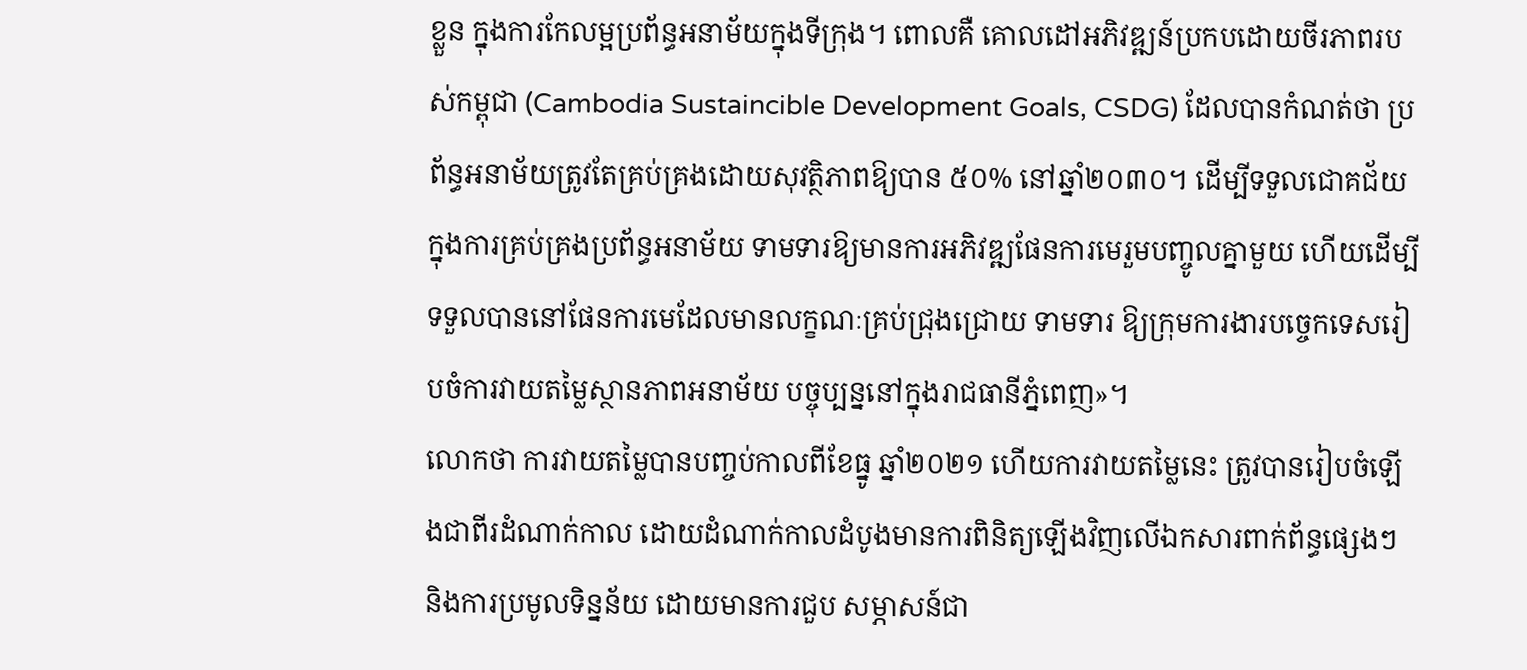ខ្លួន ក្នុងការកែលម្អប្រព័ន្ធអនាម័យក្នុងទីក្រុង។ ពោលគឺ គោលដៅអភិវឌ្ឍន៍ប្រកបដោយចីរភាពរបស់កម្ពុជា (Cambodia Sustaincible Development Goals, CSDG) ដែលបានកំណត់ថា ប្រព័ន្ធអនាម័យត្រូវតែគ្រប់គ្រងដោយសុវត្ថិភាពឱ្យបាន ៥០% នៅឆ្នាំ២០៣០។ ដើម្បីទទួលជោគជ័យក្នុងការគ្រប់គ្រងប្រព័ន្ធអនាម័យ ទាមទារឱ្យមានការអភិវឌ្ឍផែនការមេរួមបញ្ចូលគ្នាមួយ ហើយដើម្បីទទួលបាននៅផែនការមេដែលមានលក្ខណៈគ្រប់ជ្រុងជ្រោយ ទាមទារ ឱ្យក្រុមការងារបច្ចេកទេសរៀបចំការវាយតម្លៃស្ថានភាពអនាម័យ បច្ចុប្បន្ននៅក្នុងរាជធានីភ្នំពេញ»។
លោកថា ការវាយតម្លៃបានបញ្ចប់កាលពីខែធ្នូ ឆ្នាំ២០២១ ហើយការវាយតម្លៃនេះ ត្រូវបានរៀបចំឡើងជាពីរដំណាក់កាល ដោយដំណាក់កាលដំបូងមានការពិនិត្យឡើងវិញលើឯកសារពាក់ព័ន្ធផ្សេងៗ និងការប្រមូលទិន្នន័យ ដោយមានការជួប សម្ភាសន៍ជា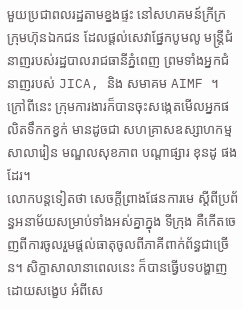មួយប្រជាពលរដ្ឋតាមខ្នងផ្ទះ នៅសហគមន៍ក្រីក្រ ក្រុមហ៊ុនឯកជន ដែលផ្តល់សេវាផ្នែកបូមលូ មន្ត្រីជំនាញរបស់រដ្ឋបាលរាជធានីភ្នំពេញ ព្រមទាំងអ្នកជំនាញរបស់ JICA, និង សមាគម AIMF ។ ក្រៅពីនេះ ក្រុមការងារក៏បានចុះសង្កេតមើលអ្នកផលិតទឹកកខ្វក់ មានដូចជា សហគ្រាសឧស្សាហកម្ម សាលារៀន មណ្ឌលសុខភាព បណ្តាផ្សារ ខុនដូ ផងដែរ។
លោកបន្តទៀតថា សេចក្តីព្រាងផែនការមេ ស្តីពីប្រព័ន្ធអនាម័យសម្រាប់ទាំងអស់គ្នាក្នុង ទីក្រុង គឺកើតចេញពីការចូលរួមផ្តល់ធាតុចូលពីភាគីពាក់ព័ន្ធជាច្រើន។ សិក្ខាសាលានាពេលនេះ ក៏បានធ្វើបទបង្ហាញដោយសង្ខេប អំពីសេ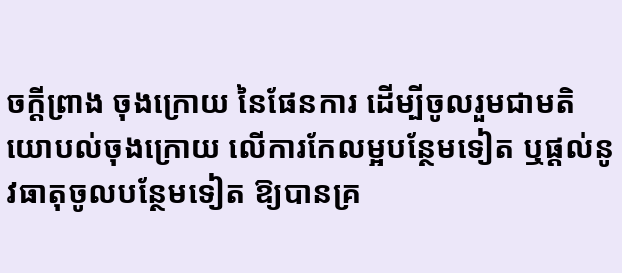ចក្តីព្រាង ចុងក្រោយ នៃផែនការ ដើម្បីចូលរួមជាមតិយោបល់ចុងក្រោយ លើការកែលម្អបន្ថែមទៀត ឬផ្តល់នូវធាតុចូលបន្ថែមទៀត ឱ្យបានគ្រ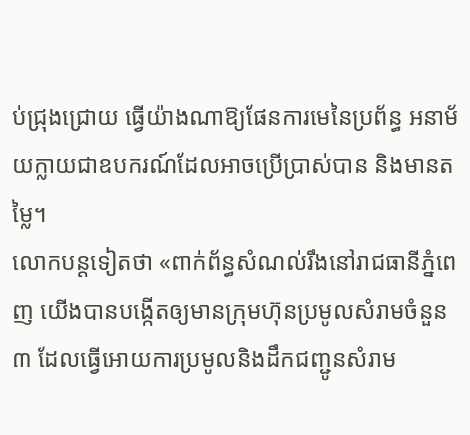ប់ជ្រុងជ្រោយ ធ្វើយ៉ាងណាឱ្យផែនការមេនៃប្រព័ន្ធ អនាម័យក្លាយជាឧបករណ៍ដែលអាចប្រើប្រាស់បាន និងមានតម្លៃ។
លោកបន្តទៀតថា «ពាក់ព័ន្ធសំណល់រឹងនៅរាជធានីភ្នំពេញ យើងបានបង្កើតឲ្យមានក្រុមហ៊ុនប្រមូលសំរាមចំនួន៣ ដែលធ្វើអោយការប្រមូលនិងដឹកជញ្ជូនសំរាម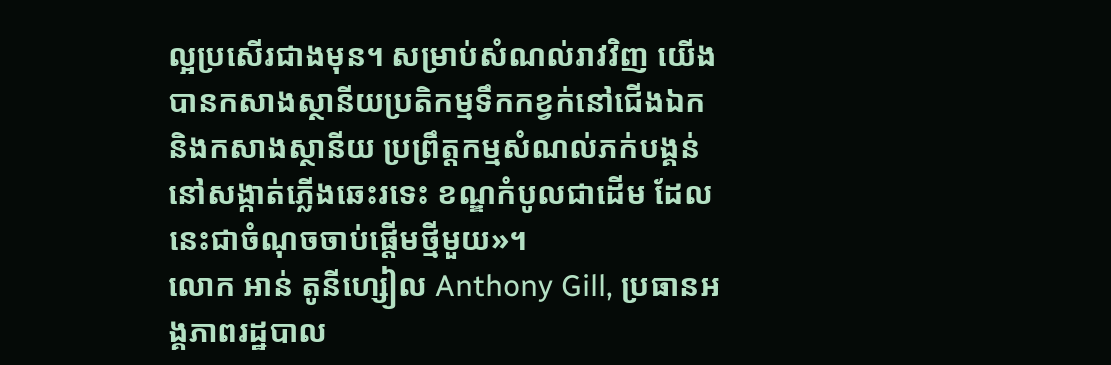ល្អប្រសើរជាងមុន។ សម្រាប់សំណល់រាវវិញ យើងបានកសាងស្ថានីយប្រតិកម្មទឹកកខ្វក់នៅជើងឯកនិងកសាងស្ថានីយ ប្រព្រឹត្តកម្មសំណល់ភក់បង្គន់ នៅសង្កាត់ភ្លើងឆេះរទេះ ខណ្ឌកំបូលជាដើម ដែលនេះជាចំណុចចាប់ផ្តើមថ្មីមួយ»។
លោក អាន់ តូនីហ្សៀល Anthony Gill, ប្រធានអង្គភាពរដ្ឋបាល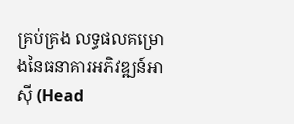គ្រប់គ្រង លទ្ធផលគម្រោងនៃធនាគារអភិវឌ្ឍន៍អាស៊ី (Head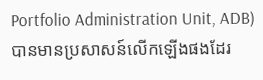Portfolio Administration Unit, ADB) បានមានប្រសាសន៍លើកឡើងផងដែរ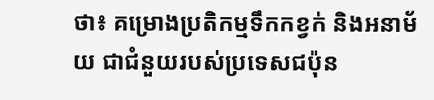ថា៖ គម្រោងប្រតិកម្មទឹកកខ្វក់ និងអនាម័យ ជាជំនួយរបស់ប្រទេសជប៉ុន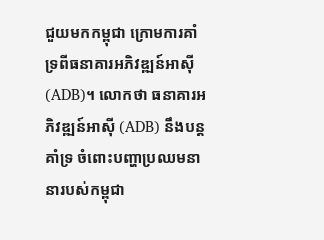ជួយមកកម្ពុជា ក្រោមការគាំទ្រពីធនាគារអភិវឌ្ឍន៍អាស៊ី (ADB)។ លោកថា ធនាគារអភិវឌ្ឍន៍អាស៊ី (ADB) នឹងបន្តគាំទ្រ ចំពោះបញ្ហាប្រឈមនានារបស់កម្ពុជា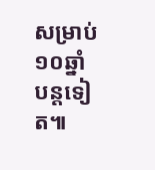សម្រាប់១០ឆ្នាំបន្តទៀត៕